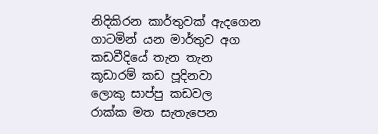නිදිකිරන කාර්තුවක් ඇදගෙන
ගාටමින් යන මාර්තුව අග
කඩවීදියේ තැන තැන
කූඩාරම් කඩ පූදිනවා
ලොකු සාප්පු කඩවල
රාක්ක මත සැතැපෙන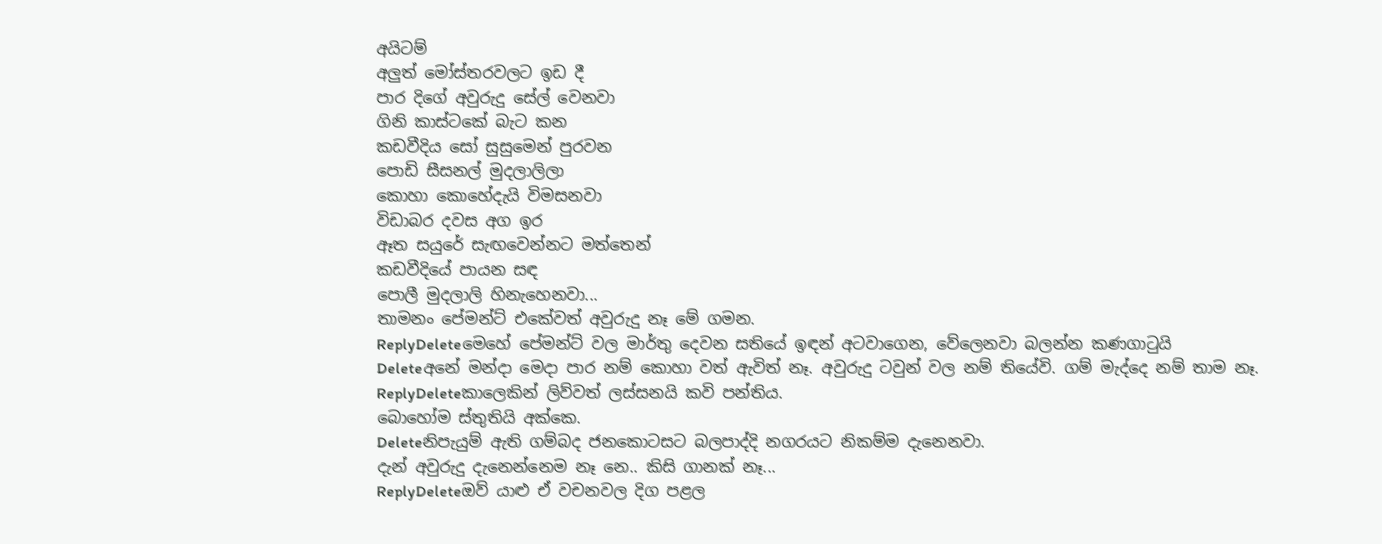අයිටම්
අලුත් මෝස්තරවලට ඉඩ දී
පාර දිගේ අවුරුදු සේල් වෙනවා
ගිනි කාස්ටකේ බැට කන
කඩවීදිය සෝ සුසුමෙන් පුරවන
පොඩි සීසනල් මුදලාලිලා
කොහා කොහේදැයි විමසනවා
විඩාබර දවස අග ඉර
ඈත සයුරේ සැඟවෙන්නට මත්තෙන්
කඩවීදියේ පායන සඳ
පොලී මුදලාලි හිනැහෙනවා...
තාමනං පේමන්ට් එකේවත් අවුරුදු නෑ මේ ගමන.
ReplyDeleteමෙහේ පේමන්ට් වල මාර්තු දෙවන සතියේ ඉඳන් අටවාගෙන, වේලෙනවා බලන්න කණගාටුයි
Deleteඅනේ මන්දා මෙදා පාර නම් කොහා වත් ඇවිත් නෑ. අවුරුදු ටවුන් වල නම් තියේවි. ගම් මැද්දෙ නම් තාම නෑ.
ReplyDeleteකාලෙකින් ලිව්වත් ලස්සනයි කවි පන්තිය.
බොහෝම ස්තුතියි අක්කෙ.
Deleteනිපැයුම් ඇති ගම්බද ජනකොටසට බලපාද්දි නගරයට නිකම්ම දැනෙනවා.
දැන් අවුරුදු දැනෙන්නෙම නෑ නෙ.. කිසි ගානක් නෑ...
ReplyDeleteඔව් යාළු ඒ වචනවල දිග පළල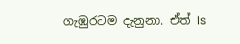ගැඹුරටම දැනුනා. ඒත් Is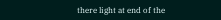there light at end of the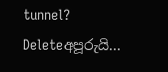tunnel?
Deleteඅපූරුයි...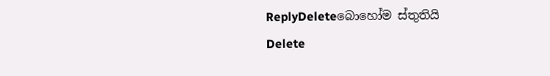ReplyDeleteබොහෝම ස්තුතියි
Delete